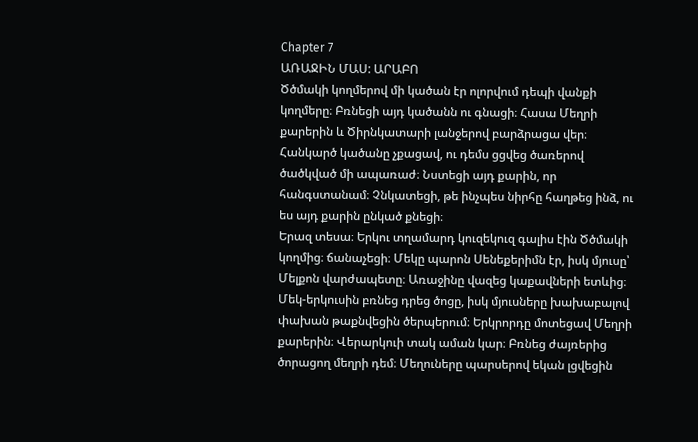Chapter 7
ԱՌԱՋԻՆ ՄԱՍ: ԱՐԱԲՈ
Ծծմակի կողմերով մի կածան էր ոլորվում դեպի վանքի կողմերը։ Բռնեցի այդ կածանն ու գնացի։ Հասա Մեղրի քարերին և Ծիրնկատարի լանջերով բարձրացա վեր։ Հանկարծ կածանը չքացավ, ու դեմս ցցվեց ծառերով ծածկված մի ապառաժ։ Նստեցի այդ քարին, որ հանգստանամ։ Չնկատեցի, թե ինչպես նիրհը հաղթեց ինձ, ու ես այդ քարին ընկած քնեցի։
Երազ տեսա։ Երկու տղամարդ կուզեկուզ գալիս էին Ծծմակի կողմից։ ճանաչեցի։ Մեկը պարոն Սենեքերիմն էր, իսկ մյուսը՝ Մելքոն վարժապետը։ Առաջինը վազեց կաքավների ետևից։ Մեկ-երկուսին բռնեց դրեց ծոցը, իսկ մյուսները խախաբալով փախան թաքնվեցին ծերպերում։ Երկրորդը մոտեցավ Մեղրի քարերին։ Վերարկուի տակ աման կար։ Բռնեց ժայռերից ծորացող մեղրի դեմ։ Մեղուները պարսերով եկան լցվեցին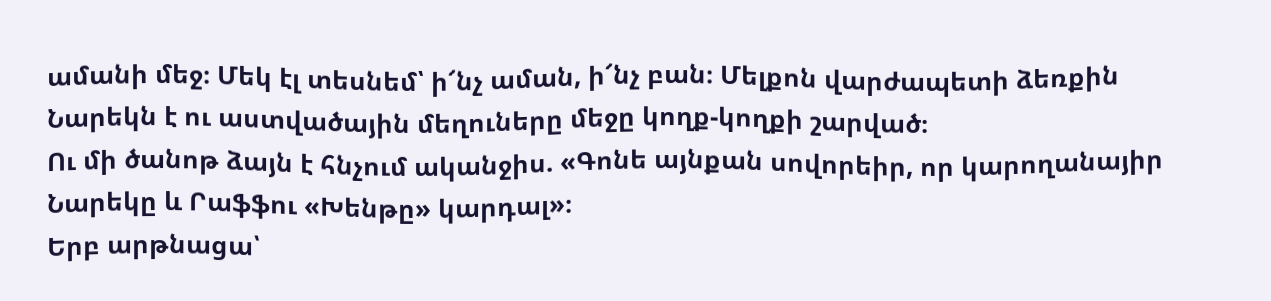ամանի մեջ։ Մեկ էլ տեսնեմ՝ ի՜նչ աման, ի՜նչ բան։ Մելքոն վարժապետի ձեռքին Նարեկն է ու աստվածային մեղուները մեջը կողք-կողքի շարված։
Ու մի ծանոթ ձայն է հնչում ականջիս. «Գոնե այնքան սովորեիր, որ կարողանայիր Նարեկը և Րաֆֆու «Խենթը» կարդալ»։
Երբ արթնացա՝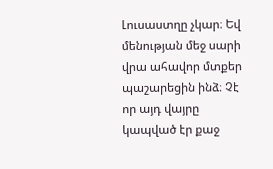Լուսաստղը չկար։ Եվ մենության մեջ սարի վրա ահավոր մտքեր պաշարեցին ինձ։ Չէ որ այդ վայրը կապված էր քաջ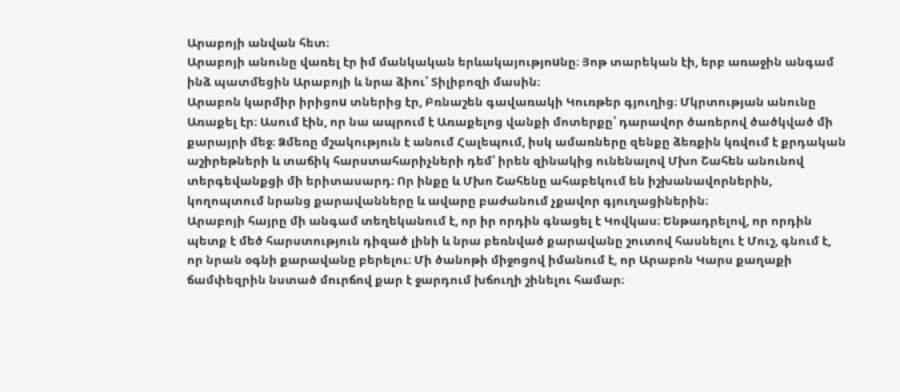Արաբոյի անվան հետ։
Արաբոյի անունը վառել էր իմ մանկական երևակայությոuնը։ Յոթ տարեկան էի, երբ առաջին անգամ ինձ պատմեցին Արաբոյի և նրա ձիու՝ Տիլիբոզի մասին։
Արաբոն կարմիր իրիցոu տներից էր, Բռնաշեն գավառակի Կուռթեր գյուղից։ Մկրտության անունը Առաքել էր։ Ասում էին, որ նա ապրում է Առաքելոց վանքի մոտերքը՝ դարավոր ծառերով ծածկված մի քարայրի մեջ։ Ձմեռը մշակություն է անում Հալեպում, իսկ ամառները զենքը ձեռքին կռվում է քրդական աշիրեթների և տաճիկ հարստահարիչների դեմ՝ իրեն զինակից ունենալով Մխո Շահեն անունով տերգեվանքցի մի երիտասարդ։ Որ ինքը և Մխո Շահենը ահաբեկում են իշխանավորներին, կողոպտում նրանց քարավանները և ավարը բաժանում չքավոր գյուղացիներին։
Արաբոյի հայրը մի անգամ տեղեկանում է, որ իր որդին գնացել է Կովկաս։ Ենթադրելով, որ որդին պետք է մեծ հարստություն դիզած լինի և նրա բեռնված քարավանը շուտով հասնելու է Մուշ, գնում է, որ նրան օգնի քարավանը բերելու։ Մի ծանոթի միջոցով իմանում է, որ Արաբոն Կարս քաղաքի ճամփեզրին նստած մուրճով քար է ջարդում խճուղի շինելու համար։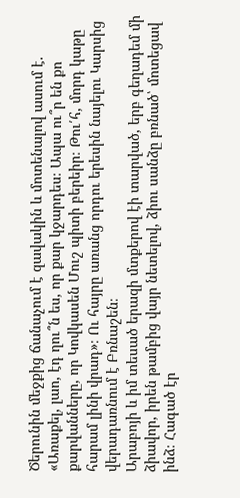Ծերունին մեջքից ճանաչում է զավակին և մոտենալով ասում է. «Առաքել, լաո, էդ ղու՞ն ես, որ քար կջարդես։ Ապա ու՞ր են քո քարվանները, որ Կովկասեն Մուշ պիտի բերեիր։ Թու՛հ, մորդ կաթը հարամ լինի վրադ»։ Ու հայրը առանց որդու երեսին նայելու Կարսից վերադառնում է Բռնաշեն։
Արաբոյի և իմ տեսած երազի մտքերով էի տարված, երբ գեղադեմ մի ձիավոր, իրեն թամբից վայր նետելով, ձիու սանձը բռնած՝ մոտեցավ ինձ։ Հագած էր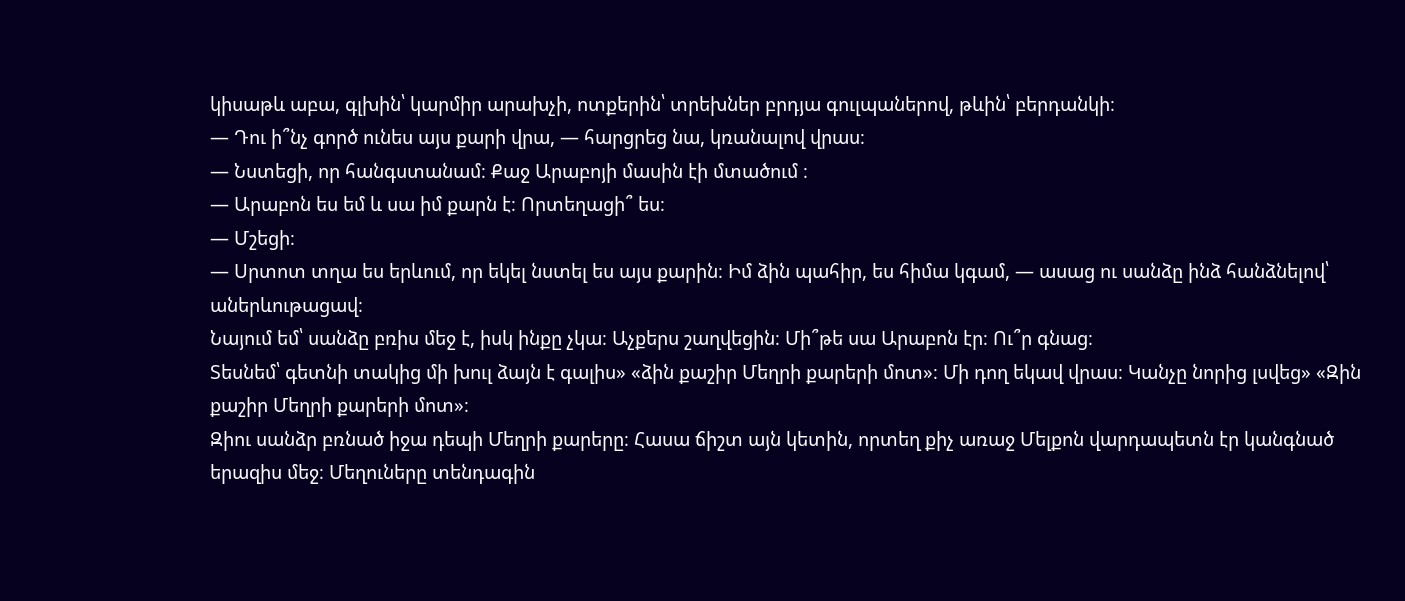կիսաթև աբա, գլխին՝ կարմիր արախչի, ոտքերին՝ տրեխներ բրդյա գուլպաներով, թևին՝ բերդանկի։
— Դու ի՞նչ գործ ունես այս քարի վրա, — հարցրեց նա, կռանալով վրաս։
— Նստեցի, որ հանգստանամ։ Քաջ Արաբոյի մասին էի մտածում ։
— Արաբոն ես եմ և սա իմ քարն է։ Որտեղացի՞ ես։
— Մշեցի։
— Սրտոտ տղա ես երևում, որ եկել նստել ես այս քարին։ Իմ ձին պահիր, ես հիմա կգամ, — ասաց ու սանձը ինձ հանձնելով՝ աներևութացավ։
Նայում եմ՝ սանձը բռիս մեջ է, իսկ ինքը չկա։ Աչքերս շաղվեցին։ Մի՞թե սա Արաբոն էր։ Ու՞ր գնաց։
Տեսնեմ՝ գետնի տակից մի խուլ ձայն է գալիս» «ձին քաշիր Մեղրի քարերի մոտ»։ Մի դող եկավ վրաս։ Կանչը նորից լսվեց» «Զին քաշիր Մեղրի քարերի մոտ»։
Զիու սանձր բռնած իջա դեպի Մեղրի քարերը։ Հասա ճիշտ այն կետին, որտեղ քիչ առաջ Մելքոն վարդապետն էր կանգնած երազիս մեջ։ Մեղուները տենդագին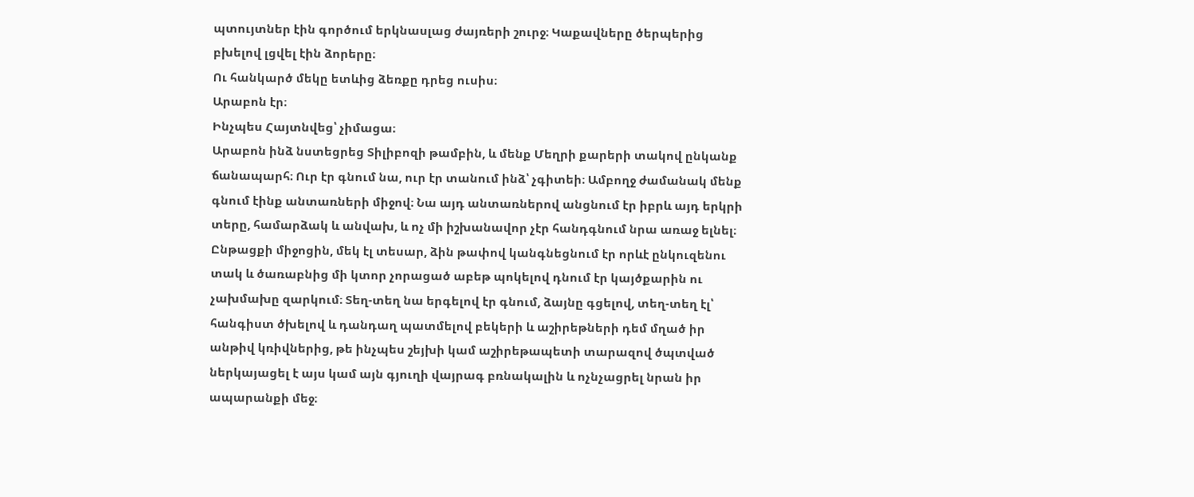պտույտներ էին գործում երկնասլաց ժայռերի շուրջ։ Կաքավները ծերպերից բխելով լցվել էին ձորերը։
Ու հանկարծ մեկը ետևից ձեռքը դրեց ուսիս։
Արաբոն էր։
Ինչպես Հայտնվեց՝ չիմացա։
Արաբոն ինձ նստեցրեց Տիլիբոզի թամբին, և մենք Մեղրի քարերի տակով ընկանք ճանապարհ։ Ուր էր գնում նա, ուր էր տանում ինձ՝ չգիտեի։ Ամբողջ ժամանակ մենք գնում էինք անտառների միջով։ Նա այդ անտառներով անցնում էր իբրև այդ երկրի տերը, համարձակ և անվախ, և ոչ մի իշխանավոր չէր հանդգնում նրա առաջ ելնել։ Ընթացքի միջոցին, մեկ էլ տեսար, ձին թափով կանգնեցնում էր որևէ ընկուզենու տակ և ծառաբնից մի կտոր չորացած աբեթ պոկելով դնում էր կայծքարին ու չախմախը զարկում։ Տեղ-տեղ նա երգելով էր գնում, ձայնը գցելով, տեղ-տեղ էլ՝ հանգիստ ծխելով և դանդաղ պատմելով բեկերի և աշիրեթների դեմ մղած իր անթիվ կռիվներից, թե ինչպես շեյխի կամ աշիրեթապետի տարազով ծպտված ներկայացել է այս կամ այն գյուղի վայրագ բռնակալին և ոչնչացրել նրան իր ապարանքի մեջ։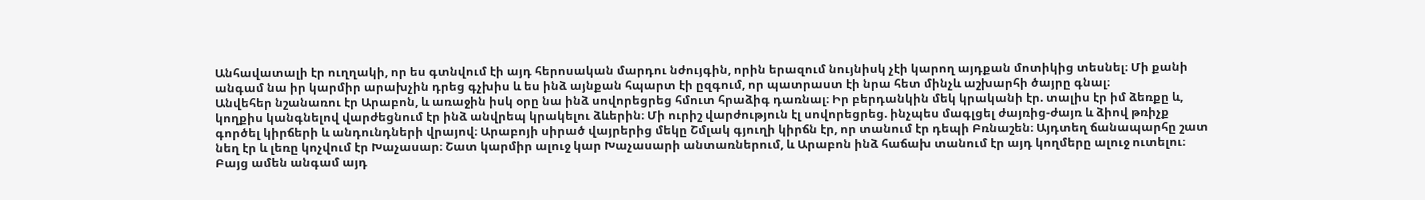Անհավատալի էր ուղղակի, որ ես գտնվում էի այդ հերոսական մարդու նժույգին, որին երազում նույնիսկ չէի կարող այդքան մոտիկից տեսնել։ Մի քանի անգամ նա իր կարմիր արախչին դրեց գչխիս և ես ինձ այնքան հպարտ էի ըզգում, որ պատրաստ էի նրա հետ մինչև աշխարհի ծայրը գնալ։
Անվեհեր նշանառու էր Արաբոն, և առաջին իսկ օրը նա ինձ սովորեցրեց հմուտ հրաձիգ դառնալ։ Իր բերդանկին մեկ կրականի էր. տալիս էր իմ ձեռքը և, կողքիս կանգնելով վարժեցնում էր ինձ անվրեպ կրակելու ձևերին։ Մի ուրիշ վարժություն էլ սովորեցրեց. ինչպես մագլցել ժայռից-ժայռ և ձիով թռիչք գործել կիրճերի և անդունդների վրայով։ Արաբոյի սիրած վայրերից մեկը Շմլակ գյուղի կիրճն էր, որ տանում էր դեպի Բռնաշեն։ Այդտեղ ճանապարհը շատ նեղ էր և լեռը կոչվում էր Խաչասար։ Շատ կարմիր ալուջ կար Խաչասարի անտառներում, և Արաբոն ինձ հաճախ տանում էր այդ կողմերը ալուջ ուտելու։ Բայց ամեն անգամ այդ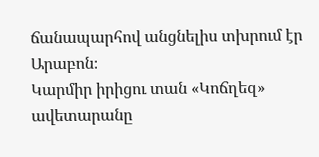ճանապարհով անցնելիս տխրում էր Արաբոն։
Կարմիր իրիցու տան «Կոճղեզ» ավետարանը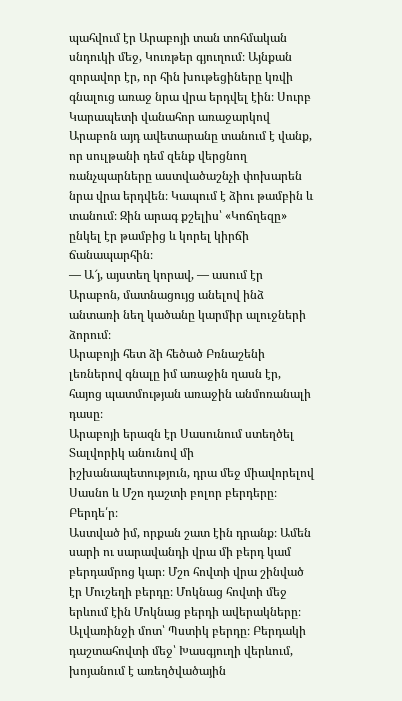պահվում էր Արաբոյի տան տոհմական սնդուկի մեջ, Կուռթեր գյուղում։ Այնքան զորավոր էր, որ հին խութեցիները կռվի գնալուց առաջ նրա վրա երդվել էին։ Սուրբ Կարապետի վանահոր առաջարկով Արաբոն այդ ավետարանը տանում է վանք, որ սուլթանի դեմ զենք վերցնող ռանչպարները աստվածաշնչի փոխարեն նրա վրա երդվեն։ Կապում է ձիու թամբին և տանում։ Զին արագ քշելիս՝ «Կոճղեզը» ընկել էր թամբից և կորել կիրճի ճանապարհին։
— Ա՜յ, այստեղ կորավ, — ասում էր Արաբոն, մատնացույց անելով ինձ անտառի նեղ կածանը կարմիր ալուջների ձորում։
Արաբոյի հետ ձի հեծած Բռնաշենի լեռներով գնալը իմ առաջին ղասն էր, հայոց պատմության առաջին անմոռանալի դասը։
Արաբոյի երազն էր Սասունում ստեղծել Տալվորիկ անունով մի իշխանապետություն, դրա մեջ միավորելով Սասնո և Մշո դաշտի բոլոր բերդերը։
Բերդե՛ր։
Աստված իմ, որքան շատ էին դրանք։ Ամեն սարի ու սարավանդի վրա մի բերդ կամ բերդամրոց կար։ Մշո հովտի վրա շինված էր Մուշեղի բերդը։ Մոկնաց հովտի մեջ երևում էին Մոկնաց բերդի ավերակները։ Ալվառինջի մոտ՝ Պստիկ բերդը։ Բերդակի դաշտահովտի մեջ՝ Խասգյուղի վերևում, խոյանում է առեղծվածային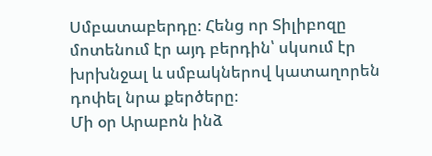Սմբատաբերդը։ Հենց որ Տիլիբոզը մոտենում էր այդ բերդին՝ սկսում էր խրխնջալ և սմբակներով կատաղորեն դոփել նրա քերծերը։
Մի օր Արաբոն ինձ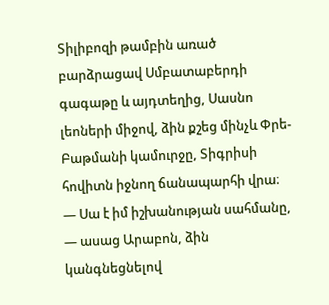Տիլիբոզի թամբին առած բարձրացավ Սմբատաբերդի գագաթը և այդտեղից, Սասնո լեոների միջով, ձին քշեց մինչև Փրե-Բաթմանի կամուրջը, Տիգրիսի հովիտն իջնող ճանապարհի վրա։
— Սա է իմ իշխանության սահմանը, — ասաց Արաբոն, ձին կանգնեցնելով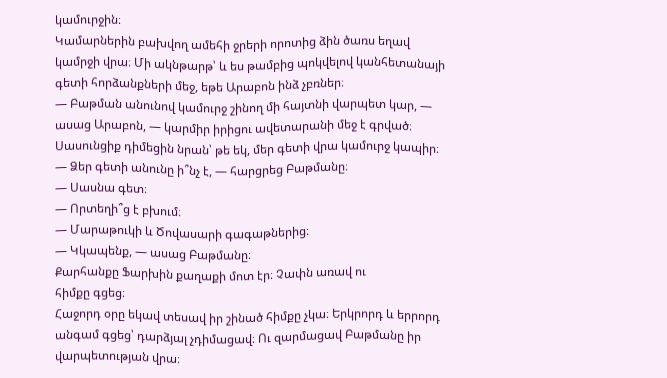կամուրջին։
Կամարներին բախվող ամեհի ջրերի որոտից ձին ծառս եղավ կամրջի վրա։ Մի ակնթարթ՝ և ես թամբից պոկվելով կանհետանայի գետի հորձանքների մեջ, եթե Արաբոն ինձ չբռներ։
— Բաթման անունով կամուրջ շինող մի հայտնի վարպետ կար, — ասաց Արաբոն, — կարմիր իրիցու ավետարանի մեջ է գրված։ Սասունցիք դիմեցին նրան՝ թե եկ, մեր գետի վրա կամուրջ կապիր։
— Ձեր գետի անունը ի՞նչ է, — հարցրեց Բաթմանը։
— Սասնա գետ։
— Որտեղի՞ց է բխում։
— Մարաթուկի և Ծովասարի գագաթներից։
— Կկապենք, — ասաց Բաթմանը։
Քարհանքը Ֆարխին քաղաքի մոտ էր։ Չափն առավ ու
հիմքը գցեց։
Հաջորդ օրը եկավ տեսավ իր շինած հիմքը չկա։ Երկրորդ և երրորդ անգամ գցեց՝ դարձյալ չդիմացավ։ Ու զարմացավ Բաթմանը իր վարպետության վրա։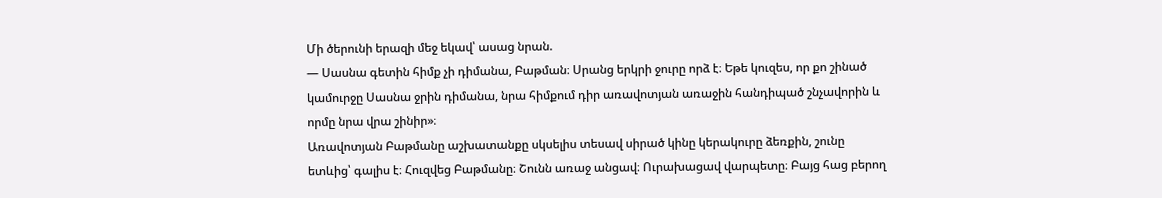Մի ծերունի երազի մեջ եկավ՝ ասաց նրան.
— Սասնա գետին հիմք չի դիմանա, Բաթման։ Սրանց երկրի ջուրը որձ է։ Եթե կուզես, որ քո շինած կամուրջը Սասնա ջրին դիմանա, նրա հիմքում դիր առավոտյան առաջին հանդիպած շնչավորին և որմը նրա վրա շինիր»։
Առավոտյան Բաթմանը աշխատանքը սկսելիս տեսավ սիրած կինը կերակուրը ձեռքին, շունը ետևից՝ գալիս է։ Հուզվեց Բաթմանը։ Շունն առաջ անցավ։ Ուրախացավ վարպետը։ Բայց հաց բերող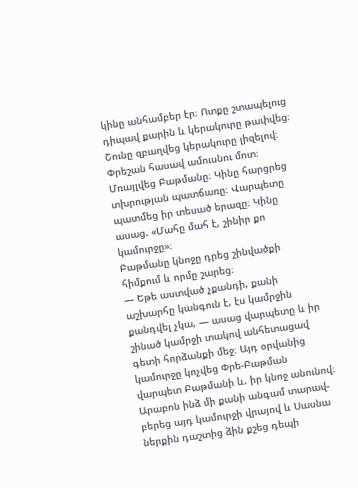կինը անհամբեր էր։ Ոտքը շտապելուց դիպավ քարին և կերակուրը թափվեց։ Շունը զբաղվեց կերակուրը լիզելով։ Փրեշան հասավ ամուսնու մոտ։ Մռայլվեց Բաթմանը։ Կինը հարցրեց տխրության պատճառը։ Վարպետը պատմեց իր տեսած երազը։ Կինը ասաց. «Մահը մահ է, շինիր քո կամուրջը»։
Բաթմանը կնոջը դրեց շինվածքի հիմքում և որմը շարեց։
— Եթե աստված չքանդի, քանի աշխարհը կանգուն է, էս կամրջին քանդվել չկա, — ասաց վարպետը և իր շինած կամրջի տակով անհետացավ գետի հորձանքի մեջ։ Այդ օրվանից կամուրջը կոչվեց Փրե-Բաթման վարպետ Բաթմանի և. իր կնոջ անունով։
Արաբոն ինձ մի քանի անգամ տարավ-բերեց այդ կամուրջի վրայով և Սասնա ներքին դաշտից ձին քշեց դեպի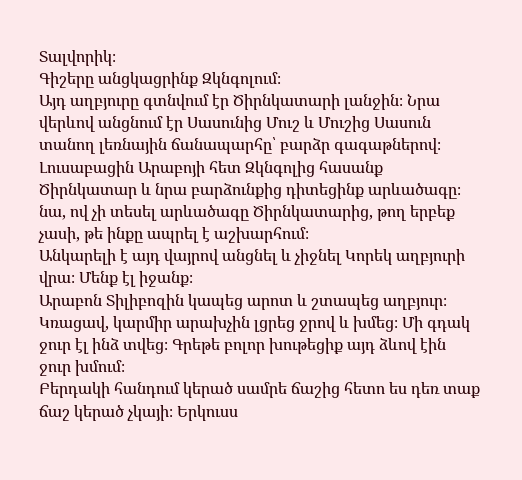Տալվորիկ։
Գիշերը անցկացրինք Զկնգոլում։
Այդ աղբյուրը գտնվում էր Ծիրնկատարի լանջին։ Նրա վերևով անցնում էր Սասունից Մուշ և Մուշից Սասուն տանող լեռնային ճանապարհը՝ բարձր գագաթներով։
Լուսաբացին Արաբոյի հետ Զկնգոլից հասանք Ծիրնկատար և նրա բարձունքից դիտեցինք արևածագը։ նա, ով չի տեսել արևածագը Ծիրնկատարից, թող երբեք չասի, թե ինքը ապրել է աշխարհում։
Անկարելի է այդ վայրով անցնել և չիջնել Կորեկ աղբյուրի վրա։ Մենք էլ իջանք։
Արաբոն Տիլիբոզին կապեց արոտ և շտապեց աղբյուր։ Կռացավ, կարմիր արախչին լցրեց ջրով և խմեց։ Մի գդակ ջուր էլ ինձ տվեց։ Գրեթե բոլոր խութեցիք այդ ձևով էին ջուր խմում։
Բերդակի հանդում կերած սամրե ճաշից հետո ես դեռ տաք ճաշ կերած չկայի։ Երկուսս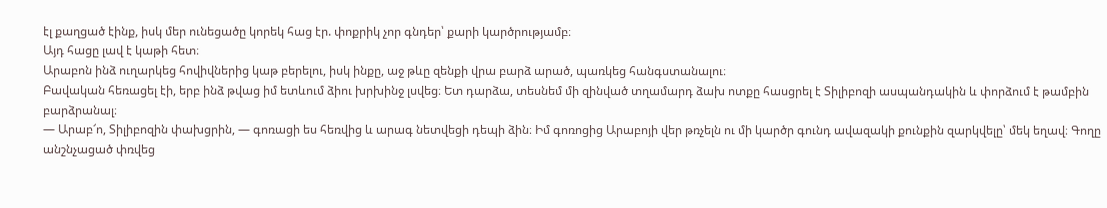էլ քաղցած էինք, իսկ մեր ունեցածը կորեկ հաց էր. փոքրիկ չոր գնդեր՝ քարի կարծրությամբ։
Այդ հացը լավ է կաթի հետ։
Արաբոն ինձ ուղարկեց հովիվներից կաթ բերելու, իսկ ինքը, աջ թևը զենքի վրա բարձ արած, պառկեց հանգստանալու։
Բավական հեռացել էի, երբ ինձ թվաց իմ ետևում ձիու խրխինջ լսվեց։ Ետ դարձա, տեսնեմ մի զինված տղամարդ ձախ ոտքը հասցրել է Տիլիբոզի ասպանդակին և փորձում է թամբին բարձրանալ։
— Արաբ՜ո, Տիլիբոզին փախցրին, — գոռացի ես հեռվից և արագ նետվեցի դեպի ձին։ Իմ գոռոցից Արաբոյի վեր թռչելն ու մի կարծր գունդ ավազակի քունքին զարկվելը՝ մեկ եղավ։ Գողը անշնչացած փռվեց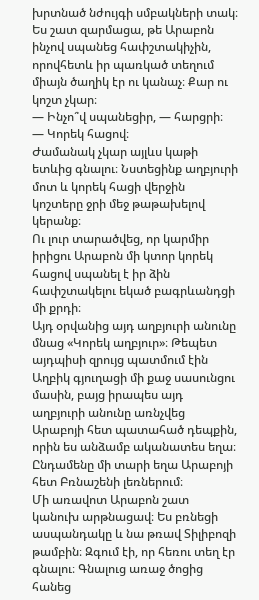խրտնած նժույգի սմբակների տակ։
Ես շատ զարմացա, թե Արաբոն ինչով սպանեց հափշտակիչին, որովհետև իր պառկած տեղում միայն ծաղիկ էր ու կանաչ։ Քար ու կոշտ չկար։
— Ինչո՞վ սպանեցիր, — հարցրի։
— Կորեկ հացով։
Ժամանակ չկար այլևս կաթի ետևից գնալու։ Նստեցինք աղբյուրի մոտ և կորեկ հացի վերջին կոշտերը ջրի մեջ թաթախելով կերանք։
Ու լուր տարածվեց, որ կարմիր իրիցու Արաբոն մի կտոր կորեկ հացով սպանել է իր ձին հափշտակելու եկած բագրևանդցի մի քրդի։
Այդ օրվանից այդ աղբյուրի անունը մնաց «Կորեկ աղբյուր»։ Թեպետ այդպիսի զրույց պատմում էին Աղբիկ գյուղացի մի քաջ սասունցու մասին, բայց իրապես այդ աղբյուրի անունը առնչվեց Արաբոյի հետ պատահած դեպքին, որին ես անձամբ ականատես եղա։
Ընդամենը մի տարի եղա Արաբոյի հետ Բռնաշենի լեռներում։
Մի առավոտ Արաբոն շատ կանուխ արթնացավ։ Ես բռնեցի ասպանդակը և նա թռավ Տիլիբոզի թամբին։ Զգում էի, որ հեռու տեղ էր գնալու։ Գնալուց առաջ ծոցից հանեց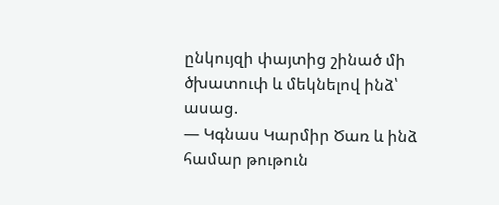ընկույզի փայտից շինած մի ծխատուփ և մեկնելով ինձ՝ ասաց.
— Կգնաս Կարմիր Ծառ և ինձ համար թութուն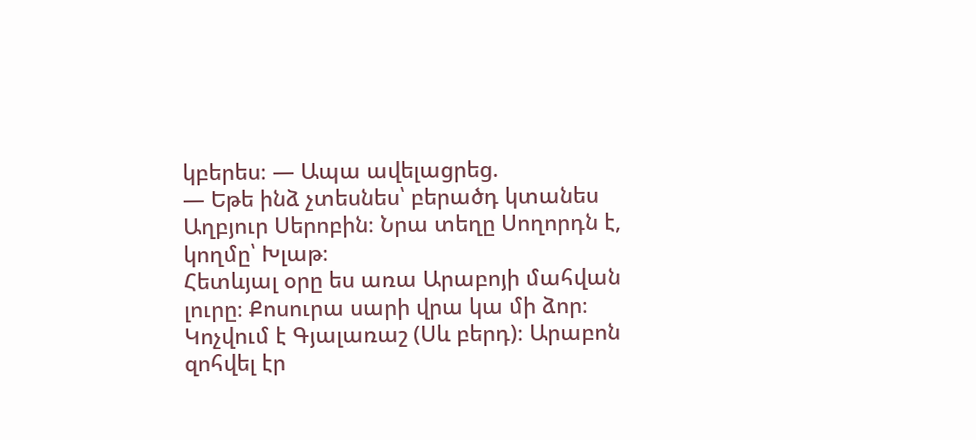կբերես։ — Ապա ավելացրեց.
— Եթե ինձ չտեսնես՝ բերածդ կտանես Աղբյուր Սերոբին։ Նրա տեղը Սողորդն է, կողմը՝ Խլաթ։
Հետևյալ օրը ես առա Արաբոյի մահվան լուրը։ Քոսուրա սարի վրա կա մի ձոր։ Կոչվում է Գյալառաշ (Սև բերդ)։ Արաբոն զոհվել էր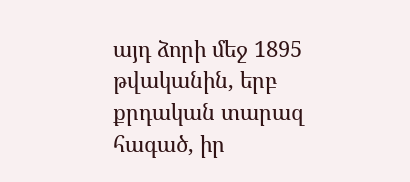այդ ձորի մեջ 1895 թվականին, երբ քրդական տարազ հագած, իր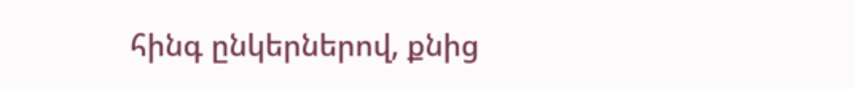հինգ ընկերներով, քնից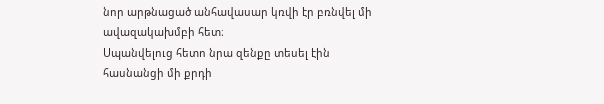նոր արթնացած անհավասար կռվի էր բռնվել մի ավազակախմբի հետ։
Սպանվելուց հետո նրա զենքը տեսել էին հասնանցի մի քրդի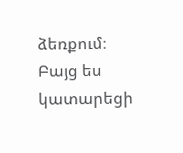ձեռքում։
Բայց ես կատարեցի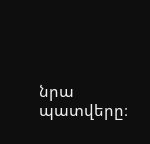նրա պատվերը։